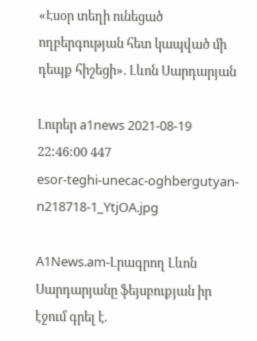«Էսօր տեղի ունեցած ողբերգության հետ կապված մի դեպք հիշեցի». Լևոն Սարդարյան

Լուրեր a1news 2021-08-19 22:46:00 447
esor-teghi-unecac-oghbergutyan-n218718-1_YtjOA.jpg

A1News.am-Լրագրող Լևոն Սարդարյանը ֆեյսբուքյան իր էջում գրել է.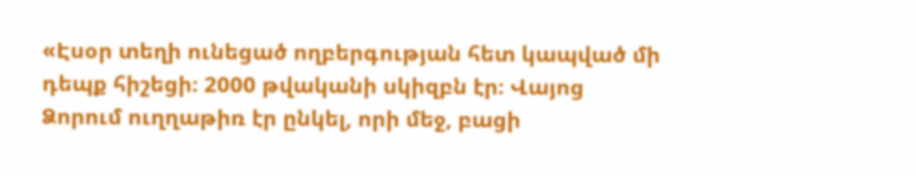«Էսօր տեղի ունեցած ողբերգության հետ կապված մի դեպք հիշեցի։ 2000 թվականի սկիզբն էր։ Վայոց Ձորում ուղղաթիռ էր ընկել, որի մեջ, բացի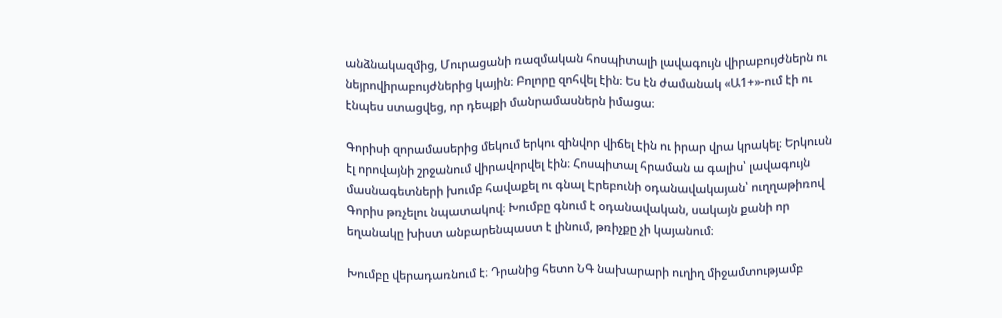անձնակազմից, Մուրացանի ռազմական հոսպիտալի լավագույն վիրաբույժներն ու նեյրովիրաբույժներից կային։ Բոլորը զոհվել էին։ Ես էն ժամանակ «Ա1+»-ում էի ու էնպես ստացվեց, որ դեպքի մանրամասներն իմացա։

Գորիսի զորամասերից մեկում երկու զինվոր վիճել էին ու իրար վրա կրակել։ Երկուսն էլ որովայնի շրջանում վիրավորվել էին։ Հոսպիտալ հրաման ա գալիս՝ լավագույն մասնագետների խումբ հավաքել ու գնալ Էրեբունի օդանավակայան՝ ուղղաթիռով Գորիս թռչելու նպատակով։ Խումբը գնում է օդանավական, սակայն քանի որ եղանակը խիստ անբարենպաստ է լինում, թռիչքը չի կայանում։

Խումբը վերադառնում է։ Դրանից հետո ՆԳ նախարարի ուղիղ միջամտությամբ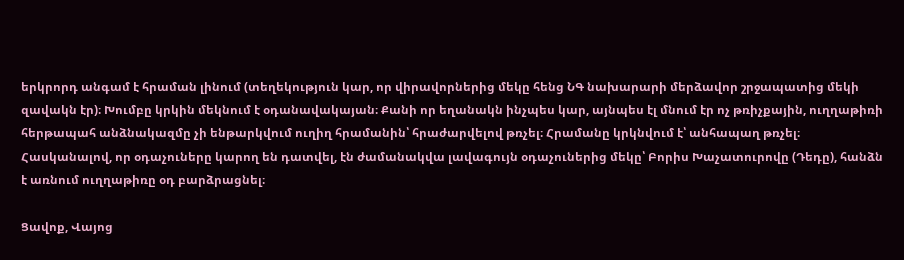երկրորդ անգամ է հրաման լինում (տեղեկություն կար, որ վիրավորներից մեկը հենց ՆԳ նախարարի մերձավոր շրջապատից մեկի զավակն էր)։ Խումբը կրկին մեկնում է օդանավակայան։ Քանի որ եղանակն ինչպես կար, այնպես էլ մնում էր ոչ թռիչքային, ուղղաթիռի հերթապահ անձնակազմը չի ենթարկվում ուղիղ հրամանին՝ հրաժարվելով թռչել։ Հրամանը կրկնվում է՝ անհապաղ թռչել։ Հասկանալով, որ օդաչուները կարող են դատվել, էն ժամանակվա լավագույն օդաչուներից մեկը՝ Բորիս Խաչատուրովը (Դեդը), հանձն է առնում ուղղաթիռը օդ բարձրացնել։

Ցավոք, Վայոց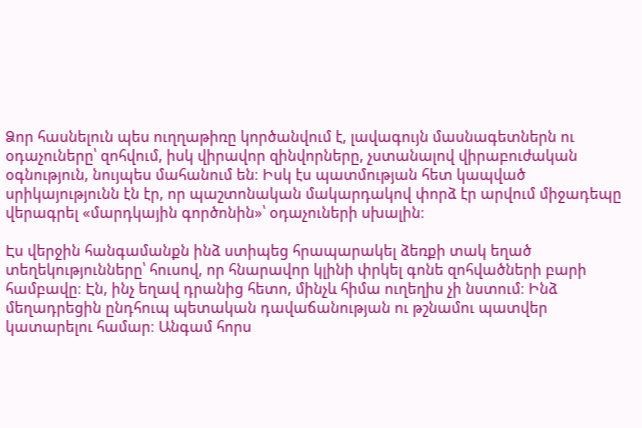Ձոր հասնելուն պես ուղղաթիռը կործանվում է, լավագույն մասնագետներն ու օդաչուները՝ զոհվում, իսկ վիրավոր զինվորները, չստանալով վիրաբուժական օգնություն, նույպես մահանում են։ Իսկ էս պատմության հետ կապված սրիկայությունն էն էր, որ պաշտոնական մակարդակով փորձ էր արվում միջադեպը վերագրել «մարդկային գործոնին»՝ օդաչուների սխալին։

Էս վերջին հանգամանքն ինձ ստիպեց հրապարակել ձեռքի տակ եղած տեղեկությունները՝ հուսով, որ հնարավոր կլինի փրկել գոնե զոհվածների բարի համբավը։ Էն, ինչ եղավ դրանից հետո, մինչև հիմա ուղեղիս չի նստում։ Ինձ մեղադրեցին ընդհուպ պետական դավաճանության ու թշնամու պատվեր կատարելու համար։ Անգամ հորս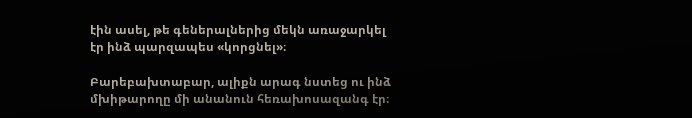էին ասել, թե գեներալներից մեկն առաջարկել էր ինձ պարզապես «կորցնել»։

Բարեբախտաբար, ալիքն արագ նստեց ու ինձ մխիթարողը մի անանուն հեռախոսազանգ էր։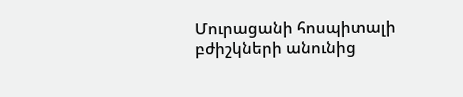Մուրացանի հոսպիտալի բժիշկների անունից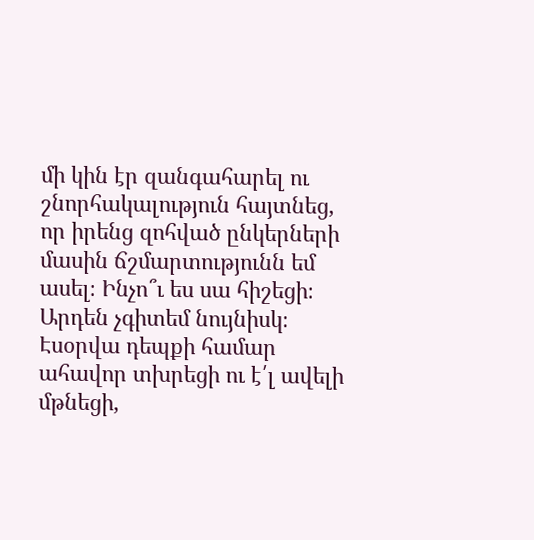մի կին էր զանգահարել ու շնորհակալություն հայտնեց, որ իրենց զոհված ընկերների մասին ճշմարտությունն եմ ասել։ Ինչո՞ւ ես սա հիշեցի։ Արդեն չգիտեմ նույնիսկ։ Էսօրվա դեպքի համար ահավոր տխրեցի ու է՛լ ավելի մթնեցի,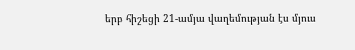երբ հիշեցի 21-ամյա վաղեմության էս մյուս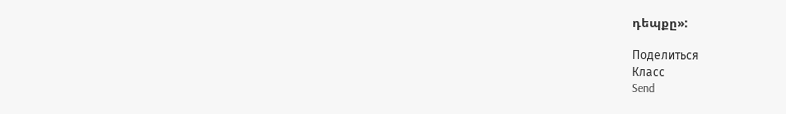դեպքը»:

Поделиться
Класс
Send